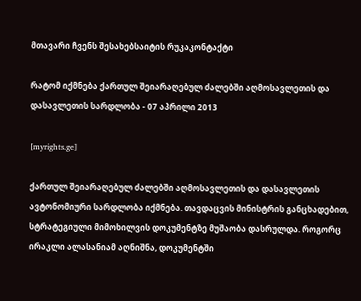მთავარი ჩვენს შესახებსაიტის რუკაკონტაქტი

რატომ იქმნება ქართულ შეიარაღებულ ძალებში აღმოსავლეთის და დასავლეთის სარდლობა - 07 აპრილი 2013

[myrights.ge]

ქართულ შეიარაღებულ ძალებში აღმოსავლეთის და დასავლეთის ავტონომიური სარდლობა იქმნება. თავდაცვის მინისტრის განცხადებით, სტრატეგიული მიმოხილვის დოკუმენტზე მუშაობა დასრულდა. როგორც ირაკლი ალასანიამ აღნიშნა, დოკუმენტში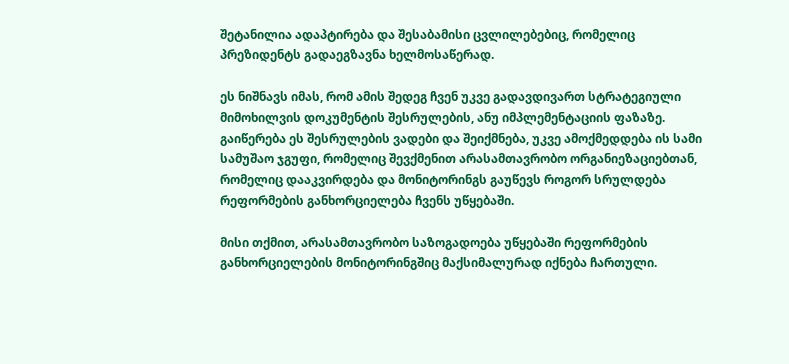შეტანილია ადაპტირება და შესაბამისი ცვლილებებიც, რომელიც პრეზიდენტს გადაეგზავნა ხელმოსაწერად.

ეს ნიშნავს იმას, რომ ამის შედეგ ჩვენ უკვე გადავდივართ სტრატეგიული მიმოხილვის დოკუმენტის შესრულების, ანუ იმპლემენტაციის ფაზაზე. გაიწერება ეს შესრულების ვადები და შეიქმნება, უკვე ამოქმედდება ის სამი სამუშაო ჯგუფი, რომელიც შევქმენით არასამთავრობო ორგანიეზაციებთან, რომელიც დააკვირდება და მონიტორინგს გაუწევს როგორ სრულდება რეფორმების განხორციელება ჩვენს უწყებაში.

მისი თქმით, არასამთავრობო საზოგადოება უწყებაში რეფორმების განხორციელების მონიტორინგშიც მაქსიმალურად იქნება ჩართული.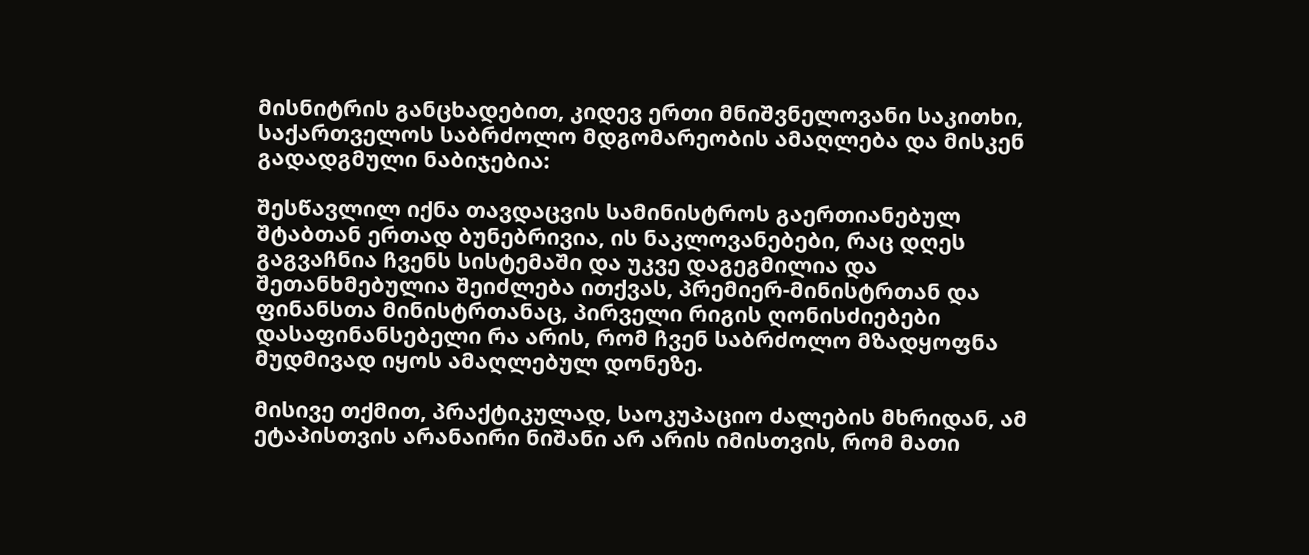მისნიტრის განცხადებით, კიდევ ერთი მნიშვნელოვანი საკითხი, საქართველოს საბრძოლო მდგომარეობის ამაღლება და მისკენ გადადგმული ნაბიჯებია:

შესწავლილ იქნა თავდაცვის სამინისტროს გაერთიანებულ შტაბთან ერთად ბუნებრივია, ის ნაკლოვანებები, რაც დღეს გაგვაჩნია ჩვენს სისტემაში და უკვე დაგეგმილია და შეთანხმებულია შეიძლება ითქვას, პრემიერ-მინისტრთან და ფინანსთა მინისტრთანაც, პირველი რიგის ღონისძიებები დასაფინანსებელი რა არის, რომ ჩვენ საბრძოლო მზადყოფნა მუდმივად იყოს ამაღლებულ დონეზე.

მისივე თქმით, პრაქტიკულად, საოკუპაციო ძალების მხრიდან, ამ ეტაპისთვის არანაირი ნიშანი არ არის იმისთვის, რომ მათი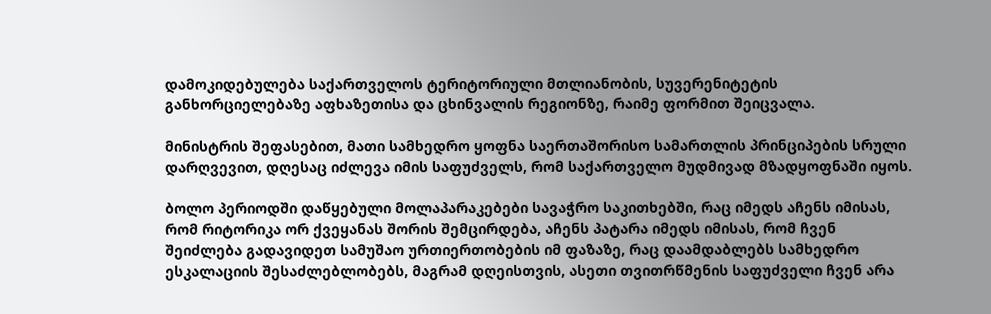დამოკიდებულება საქართველოს ტერიტორიული მთლიანობის, სუვერენიტეტის განხორციელებაზე აფხაზეთისა და ცხინვალის რეგიონზე, რაიმე ფორმით შეიცვალა.

მინისტრის შეფასებით, მათი სამხედრო ყოფნა საერთაშორისო სამართლის პრინციპების სრული დარღვევით, დღესაც იძლევა იმის საფუძველს, რომ საქართველო მუდმივად მზადყოფნაში იყოს.

ბოლო პერიოდში დაწყებული მოლაპარაკებები სავაჭრო საკითხებში, რაც იმედს აჩენს იმისას, რომ რიტორიკა ორ ქვეყანას შორის შემცირდება, აჩენს პატარა იმედს იმისას, რომ ჩვენ შეიძლება გადავიდეთ სამუშაო ურთიერთობების იმ ფაზაზე, რაც დაამდაბლებს სამხედრო ესკალაციის შესაძლებლობებს, მაგრამ დღეისთვის, ასეთი თვითრწმენის საფუძველი ჩვენ არა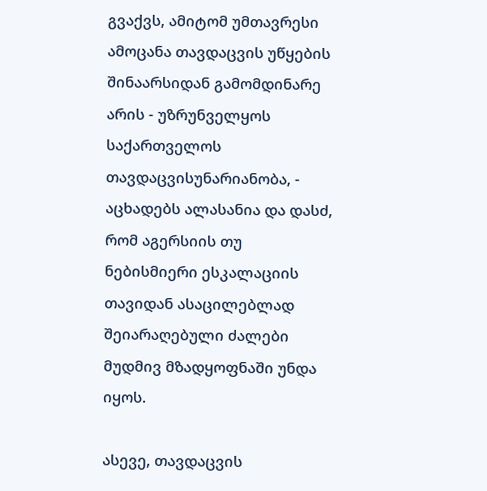გვაქვს, ამიტომ უმთავრესი ამოცანა თავდაცვის უწყების შინაარსიდან გამომდინარე არის - უზრუნველყოს საქართველოს თავდაცვისუნარიანობა, - აცხადებს ალასანია და დასძ, რომ აგერსიის თუ ნებისმიერი ესკალაციის თავიდან ასაცილებლად შეიარაღებული ძალები მუდმივ მზადყოფნაში უნდა იყოს.

ასევე, თავდაცვის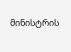მინისტრის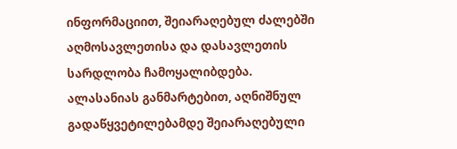ინფორმაციით, შეიარაღებულ ძალებში აღმოსავლეთისა და დასავლეთის სარდლობა ჩამოყალიბდება. ალასანიას განმარტებით, აღნიშნულ გადაწყვეტილებამდე შეიარაღებული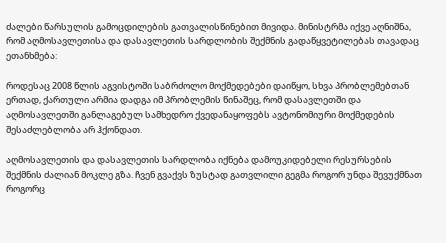ძალები წარსულის გამოცდილების გათვალისწინებით მივიდა. მინისტრმა იქვე აღნიშნა, რომ აღმოსავლეთისა და დასავლეთის სარდლობის შექმნის გადაწყვეტილებას თავადაც ეთანხმება:

როდესაც 2008 წლის აგვისტოში საბრძოლო მოქმედებები დაიწყო, სხვა პრობლემებთან ერთად, ქართული არმია დადგა იმ პრობლემის წინაშეც, რომ დასავლეთში და აღმოსავლეთში განლაგებულ სამხედრო ქვედანაყოფებს ავტონომიური მოქმედების შესაძლებლობა არ ჰქონდათ.

აღმოსავლეთის და დასავლეთის სარდლობა იქნება დამოუკიდებელი რესურსების შექმნის ძალიან მოკლე გზა. ჩვენ გვაქვს ზუსტად გათვლილი გეგმა როგორ უნდა შევუქმნათ როგორც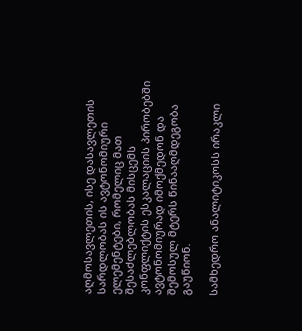აღმოსავლეთის, ისე დასავლეთის სარდლობას ის ავტონომიური ელემენტები, რომელიც მათ შესაძლებლობას მისცემს კონფლიქტის ესკალაციის პირობებში ავტონომიურად იმოქმედონ და შემოსულ მტერს წინააღმდეგობა გაუწიონ.

სამხედრო ანალიტიკოსს ირაკლი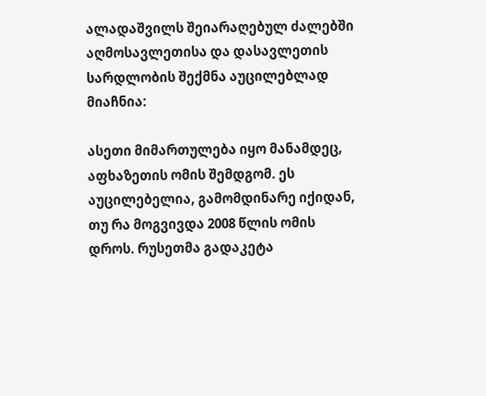ალადაშვილს შეიარაღებულ ძალებში აღმოსავლეთისა და დასავლეთის სარდლობის შექმნა აუცილებლად მიაჩნია:

ასეთი მიმართულება იყო მანამდეც, აფხაზეთის ომის შემდგომ. ეს აუცილებელია, გამომდინარე იქიდან, თუ რა მოგვივდა 2008 წლის ომის დროს. რუსეთმა გადაკეტა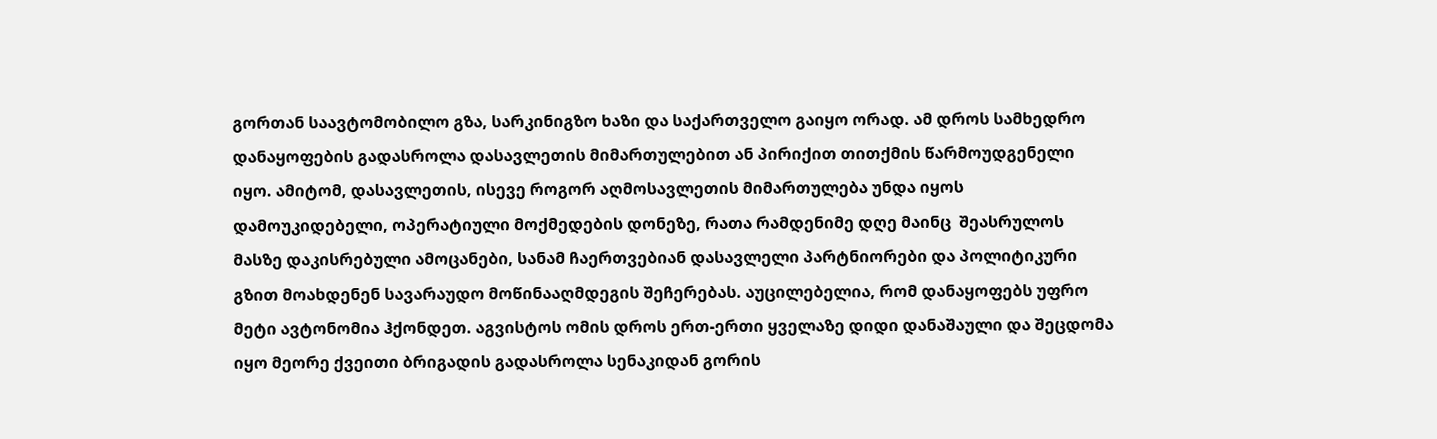გორთან საავტომობილო გზა, სარკინიგზო ხაზი და საქართველო გაიყო ორად. ამ დროს სამხედრო დანაყოფების გადასროლა დასავლეთის მიმართულებით ან პირიქით თითქმის წარმოუდგენელი იყო. ამიტომ, დასავლეთის, ისევე როგორ აღმოსავლეთის მიმართულება უნდა იყოს დამოუკიდებელი, ოპერატიული მოქმედების დონეზე, რათა რამდენიმე დღე მაინც  შეასრულოს მასზე დაკისრებული ამოცანები, სანამ ჩაერთვებიან დასავლელი პარტნიორები და პოლიტიკური გზით მოახდენენ სავარაუდო მოწინააღმდეგის შეჩერებას. აუცილებელია, რომ დანაყოფებს უფრო მეტი ავტონომია ჰქონდეთ. აგვისტოს ომის დროს ერთ-ერთი ყველაზე დიდი დანაშაული და შეცდომა იყო მეორე ქვეითი ბრიგადის გადასროლა სენაკიდან გორის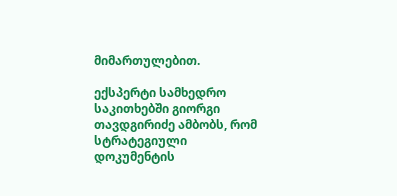მიმართულებით.

ექსპერტი სამხედრო საკითხებში გიორგი თავდგირიძე ამბობს, რომ სტრატეგიული დოკუმენტის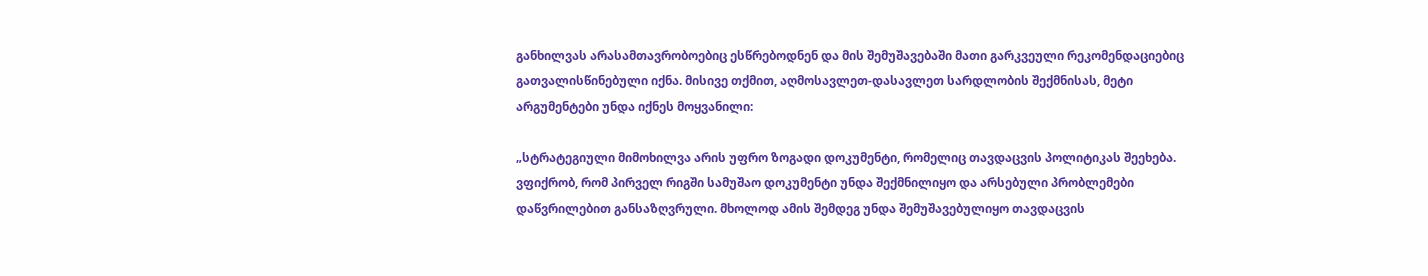განხილვას არასამთავრობოებიც ესწრებოდნენ და მის შემუშავებაში მათი გარკვეული რეკომენდაციებიც გათვალისწინებული იქნა. მისივე თქმით, აღმოსავლეთ-დასავლეთ სარდლობის შექმნისას, მეტი არგუმენტები უნდა იქნეს მოყვანილი:

„სტრატეგიული მიმოხილვა არის უფრო ზოგადი დოკუმენტი, რომელიც თავდაცვის პოლიტიკას შეეხება. ვფიქრობ, რომ პირველ რიგში სამუშაო დოკუმენტი უნდა შექმნილიყო და არსებული პრობლემები დაწვრილებით განსაზღვრული. მხოლოდ ამის შემდეგ უნდა შემუშავებულიყო თავდაცვის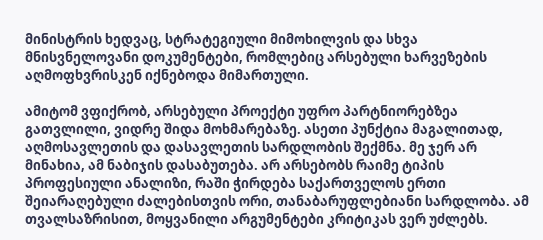მინისტრის ხედვაც, სტრატეგიული მიმოხილვის და სხვა მნისვნელოვანი დოკუმენტები, რომლებიც არსებული ხარვეზების აღმოფხვრისკენ იქნებოდა მიმართული.

ამიტომ ვფიქრობ, არსებული პროექტი უფრო პარტნიორებზეა გათვლილი, ვიდრე შიდა მოხმარებაზე. ასეთი პუნქტია მაგალითად, აღმოსავლეთის და დასავლეთის სარდლობის შექმნა. მე ჯერ არ მინახია, ამ ნაბიჯის დასაბუთება. არ არსებობს რაიმე ტიპის პროფესიული ანალიზი, რაში ჭირდება საქართველოს ერთი შეიარაღებული ძალებისთვის ორი, თანაბარუფლებიანი სარდლობა. ამ თვალსაზრისით, მოყვანილი არგუმენტები კრიტიკას ვერ უძლებს.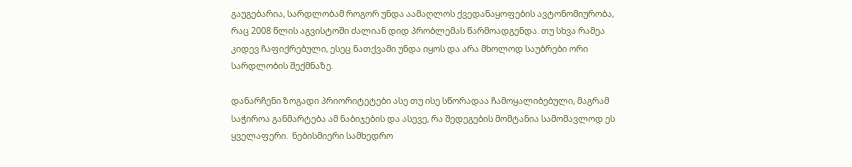გაუგებარია, სარდლობამ როგორ უნდა აამაღლოს ქვედანაყოფების ავტონომიურობა, რაც 2008 წლის აგვისტოში ძალიან დიდ პრობლემას წარმოადგენდა. თუ სხვა რამეა კიდევ ჩაფიქრებული, ესეც ნათქვამი უნდა იყოს და არა მხოლოდ საუბრები ორი სარდლობის შექმნაზე.

დანარჩენი ზოგადი პრიორიტეტები ასე თუ ისე სწორადაა ჩამოყალიბებული, მაგრამ საჭიროა განმარტება ამ ნაბიჯების და ასევე, რა შედეგების მომტანია სამომავლოდ ეს ყველაფერი.  ნებისმიერი სამხედრო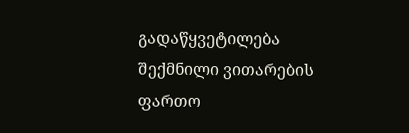გადაწყვეტილება შექმნილი ვითარების ფართო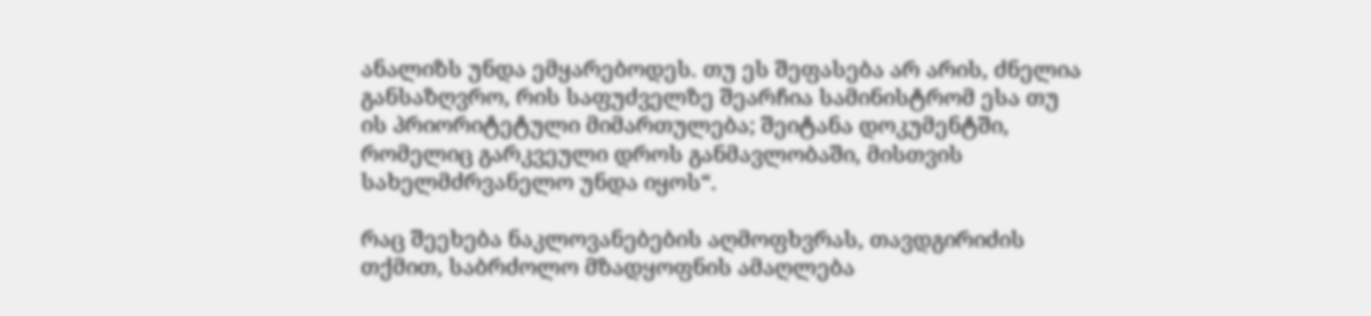ანალიზს უნდა ემყარებოდეს. თუ ეს შეფასება არ არის, ძნელია განსაზღვრო, რის საფუძველზე შეარჩია სამინისტრომ ესა თუ ის პრიორიტეტული მიმართულება; შეიტანა დოკუმენტში, რომელიც გარკვეული დროს განმავლობაში, მისთვის სახელმძრვანელო უნდა იყოს“.

რაც შეეხება ნაკლოვანებების აღმოფხვრას, თავდგირიძის თქმით, საბრძოლო მზადყოფნის ამაღლება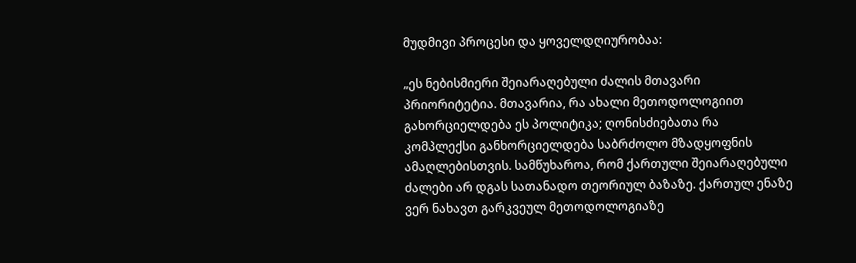მუდმივი პროცესი და ყოველდღიურობაა:

„ეს ნებისმიერი შეიარაღებული ძალის მთავარი პრიორიტეტია. მთავარია, რა ახალი მეთოდოლოგიით გახორციელდება ეს პოლიტიკა; ღონისძიებათა რა კომპლექსი განხორციელდება საბრძოლო მზადყოფნის ამაღლებისთვის. სამწუხაროა, რომ ქართული შეიარაღებული ძალები არ დგას სათანადო თეორიულ ბაზაზე. ქართულ ენაზე ვერ ნახავთ გარკვეულ მეთოდოლოგიაზე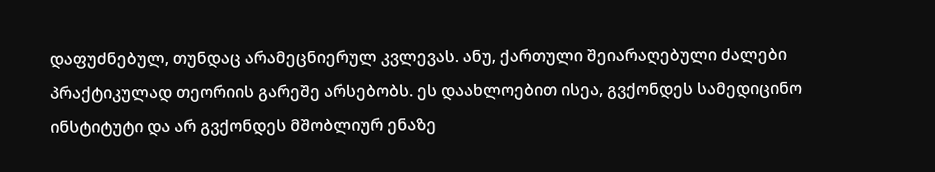დაფუძნებულ, თუნდაც არამეცნიერულ კვლევას. ანუ, ქართული შეიარაღებული ძალები პრაქტიკულად თეორიის გარეშე არსებობს. ეს დაახლოებით ისეა, გვქონდეს სამედიცინო ინსტიტუტი და არ გვქონდეს მშობლიურ ენაზე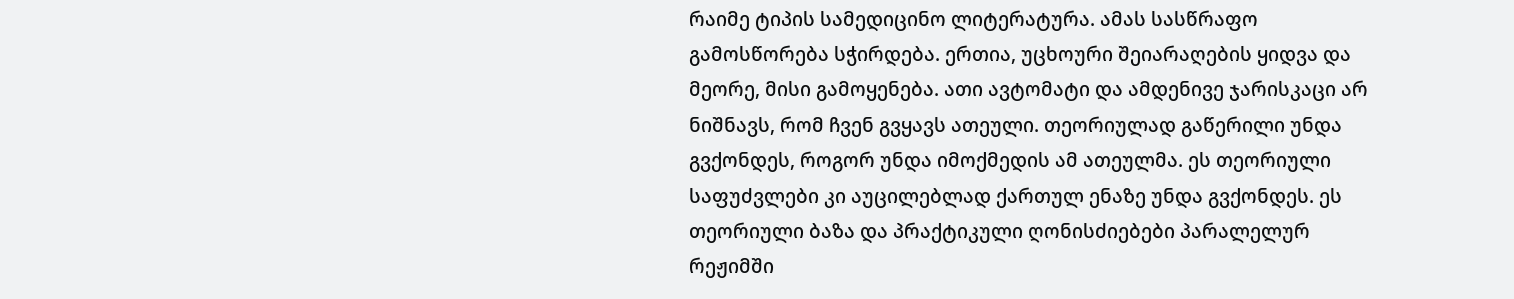რაიმე ტიპის სამედიცინო ლიტერატურა. ამას სასწრაფო გამოსწორება სჭირდება. ერთია, უცხოური შეიარაღების ყიდვა და მეორე, მისი გამოყენება. ათი ავტომატი და ამდენივე ჯარისკაცი არ ნიშნავს, რომ ჩვენ გვყავს ათეული. თეორიულად გაწერილი უნდა გვქონდეს, როგორ უნდა იმოქმედის ამ ათეულმა. ეს თეორიული საფუძვლები კი აუცილებლად ქართულ ენაზე უნდა გვქონდეს. ეს თეორიული ბაზა და პრაქტიკული ღონისძიებები პარალელურ რეჟიმში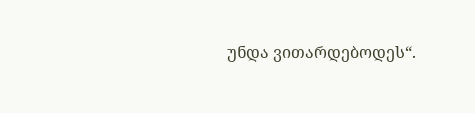უნდა ვითარდებოდეს“.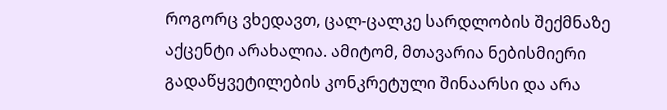როგორც ვხედავთ, ცალ-ცალკე სარდლობის შექმნაზე აქცენტი არახალია. ამიტომ, მთავარია ნებისმიერი გადაწყვეტილების კონკრეტული შინაარსი და არა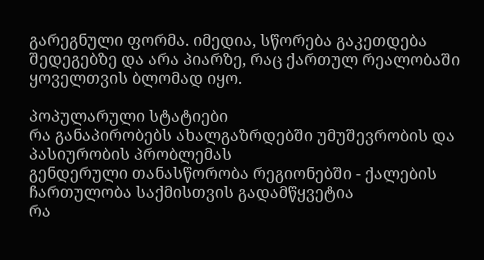გარეგნული ფორმა. იმედია, სწორება გაკეთდება შედეგებზე და არა პიარზე, რაც ქართულ რეალობაში ყოველთვის ბლომად იყო.

პოპულარული სტატიები
რა განაპირობებს ახალგაზრდებში უმუშევრობის და პასიურობის პრობლემას
გენდერული თანასწორობა რეგიონებში - ქალების ჩართულობა საქმისთვის გადამწყვეტია
რა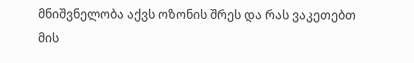მნიშვნელობა აქვს ოზონის შრეს და რას ვაკეთებთ მის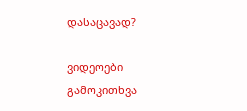დასაცავად?

ვიდეოები
გამოკითხვა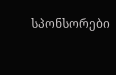სპონსორები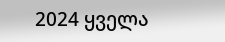2024 ყველა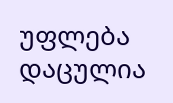უფლება დაცულია